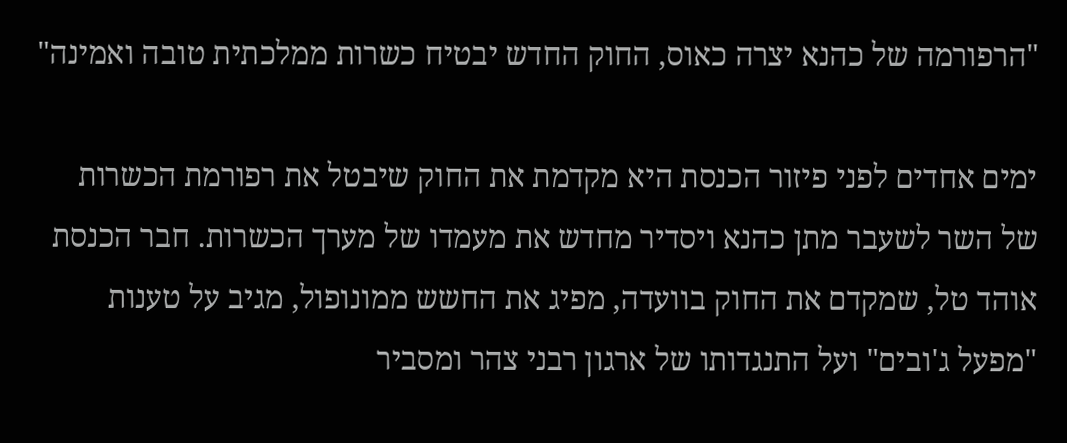"הרפורמה של כהנא יצרה כאוס, החוק החדש יבטיח כשרות ממלכתית טובה ואמינה"

ימים אחדים לפני פיזור הכנסת היא מקדמת את החוק שיבטל את רפורמת הכשרות של השר לשעבר מתן כהנא ויסדיר מחדש את מעמדו של מערך הכשרות. חבר הכנסת אוהד טל, שמקדם את החוק בוועדה, מפיג את החשש ממונופול, מגיב על טענות "מפעל ג'ובים" ועל התנגדותו של ארגון רבני צהר ומסביר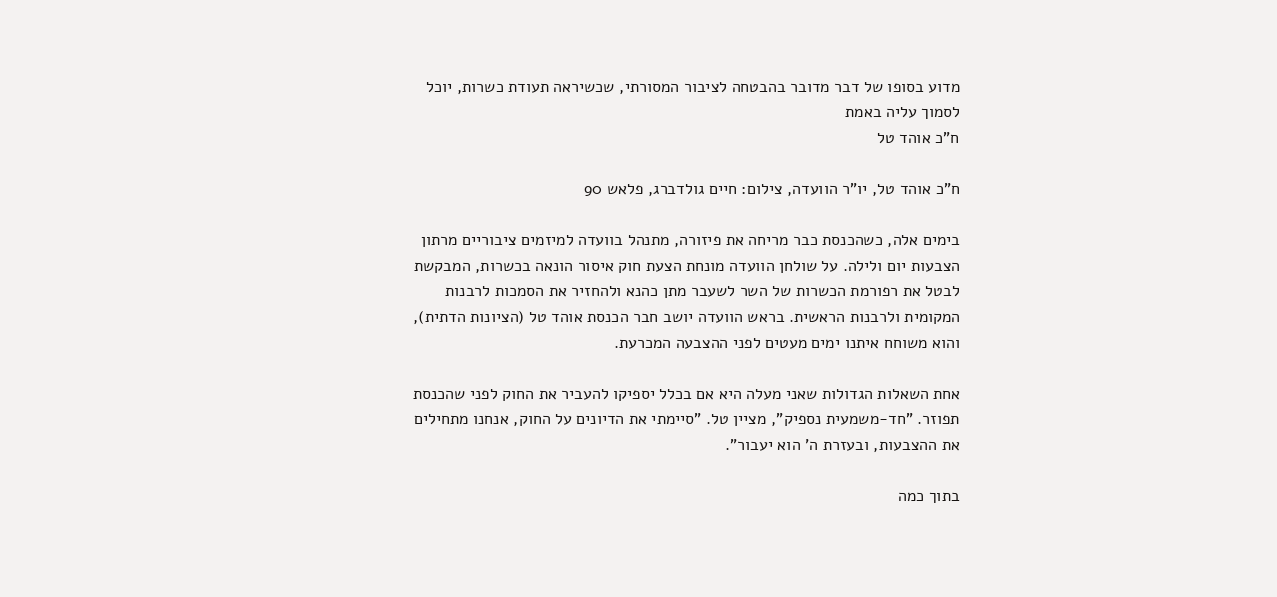מדוע בסופו של דבר מדובר בהבטחה לציבור המסורתי, שכשיראה תעודת כשרות, יוכל לסמוך עליה באמת
ח"כ אוהד טל

ח"כ אוהד טל, יו"ר הוועדה, צילום: חיים גולדברג, פלאש 90

בימים אלה, כשהכנסת כבר מריחה את פיזורה, מתנהל בוועדה למיזמים ציבוריים מרתון הצבעות יום ולילה. על שולחן הוועדה מונחת הצעת חוק איסור הונאה בכשרות, המבקשת לבטל את רפורמת הכשרות של השר לשעבר מתן כהנא ולהחזיר את הסמכות לרבנות המקומית ולרבנות הראשית. בראש הוועדה יושב חבר הכנסת אוהד טל (הציונות הדתית), והוא משוחח איתנו ימים מעטים לפני ההצבעה המכרעת.

אחת השאלות הגדולות שאני מעלה היא אם בכלל יספיקו להעביר את החוק לפני שהכנסת תפוזר. "חד-משמעית נספיק", מציין טל. "סיימתי את הדיונים על החוק, אנחנו מתחילים את ההצבעות, ובעזרת ה' הוא יעבור".

בתוך כמה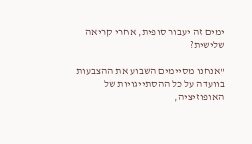ימים זה יעבור סופית, אחרי קריאה שלישית?

"אנחנו מסיימים השבוע את ההצבעות בוועדה על כל ההסתייגויות של האופוזיציה,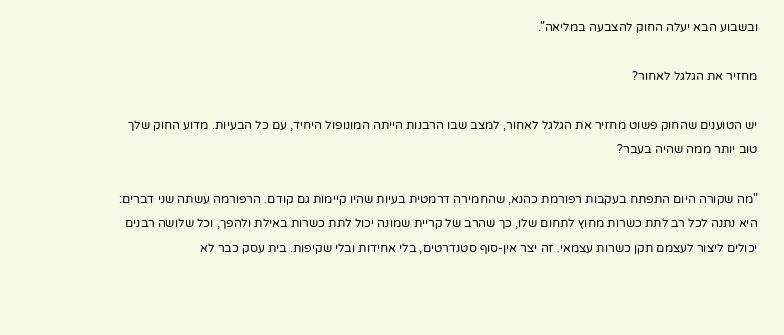ובשבוע הבא יעלה החוק להצבעה במליאה".

מחזיר את הגלגל לאחור?

יש הטוענים שהחוק פשוט מחזיר את הגלגל לאחור, למצב שבו הרבנות הייתה המונופול היחיד, עם כל הבעיות. מדוע החוק שלך טוב יותר ממה שהיה בעבר?

"מה שקורה היום התפתח בעקבות רפורמת כהנא, שהחמירה דרמטית בעיות שהיו קיימות גם קודם. הרפורמה עשתה שני דברים: היא נתנה לכל רב לתת כשרות מחוץ לתחום שלו, כך שהרב של קריית שמונה יכול לתת כשרות באילת ולהפך, וכל שלושה רבנים יכולים ליצור לעצמם תקן כשרות עצמאי. זה יצר אין-סוף סטנדרטים, בלי אחידות ובלי שקיפות. בית עסק כבר לא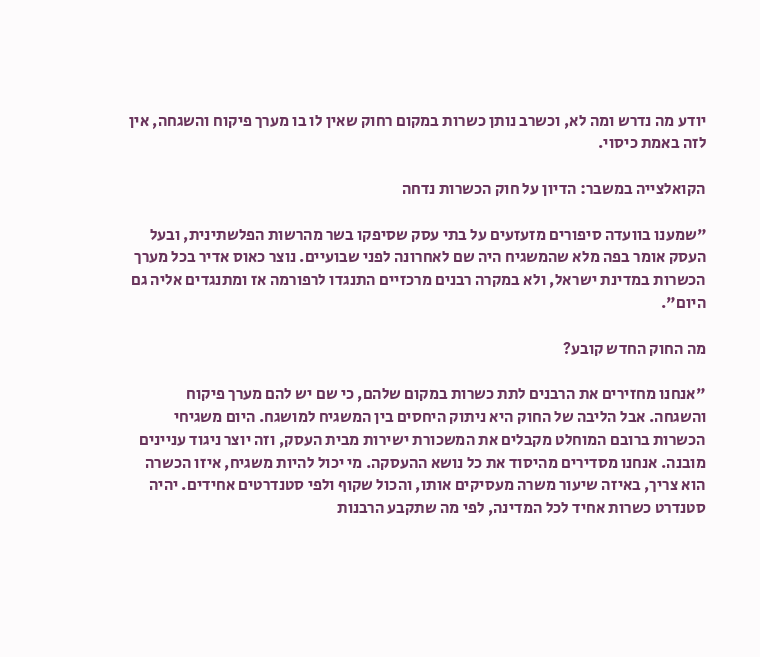יודע מה נדרש ומה לא, וכשרב נותן כשרות במקום רחוק שאין לו בו מערך פיקוח והשגחה, אין לזה באמת כיסוי.

הקואלצייה במשבר: הדיון על חוק הכשרות נדחה

"שמענו בוועדה סיפורים מזעזעים על בתי עסק שסיפקו בשר מהרשות הפלשתינית, ובעל העסק אומר בפה מלא שהמשגיח היה שם לאחרונה לפני שבועיים. נוצר כאוס אדיר בכל מערך הכשרות במדינת ישראל, ולא במקרה רבנים מרכזיים התנגדו לרפורמה אז ומתנגדים אליה גם היום".

מה החוק החדש קובע?

"אנחנו מחזירים את הרבנים לתת כשרות במקום שלהם, כי שם יש להם מערך פיקוח והשגחה. אבל הליבה של החוק היא ניתוק היחסים בין המשגיח למושגח. היום משגיחי הכשרות ברובם המוחלט מקבלים את המשכורת ישירות מבית העסק, וזה יוצר ניגוד עניינים מובנה. אנחנו מסדירים מהיסוד את כל נושא ההעסקה. מי יכול להיות משגיח, איזו הכשרה הוא צריך, באיזה שיעור משרה מעסיקים אותו, והכול שקוף ולפי סטנדרטים אחידים. יהיה סטנדרט כשרות אחיד לכל המדינה, לפי מה שתקבע הרבנות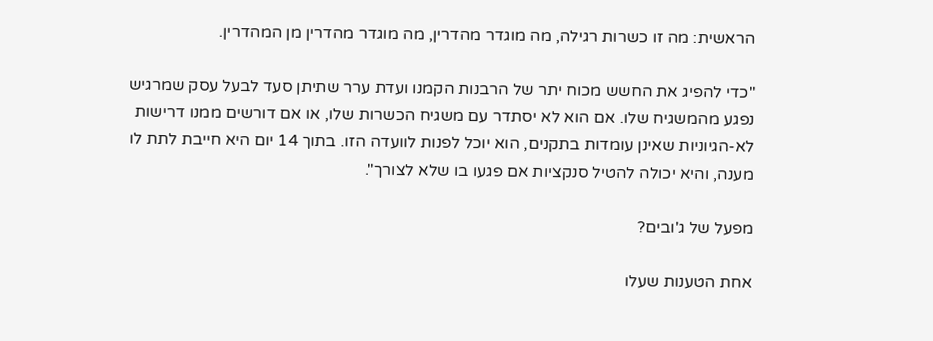הראשית: מה זו כשרות רגילה, מה מוגדר מהדרין, מה מוגדר מהדרין מן המהדרין.

"כדי להפיג את החשש מכוח יתר של הרבנות הקמנו ועדת ערר שתיתן סעד לבעל עסק שמרגיש נפגע מהמשגיח שלו. אם הוא לא יסתדר עם משגיח הכשרות שלו, או אם דורשים ממנו דרישות לא-הגיוניות שאינן עומדות בתקנים, הוא יוכל לפנות לוועדה הזו. בתוך 14 יום היא חייבת לתת לו מענה, והיא יכולה להטיל סנקציות אם פגעו בו שלא לצורך".

מפעל של ג'ובים?

אחת הטענות שעלו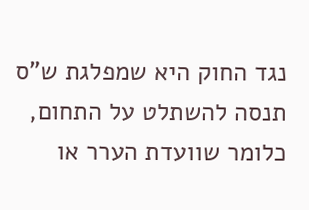נגד החוק היא שמפלגת ש"ס תנסה להשתלט על התחום, כלומר שוועדת הערר או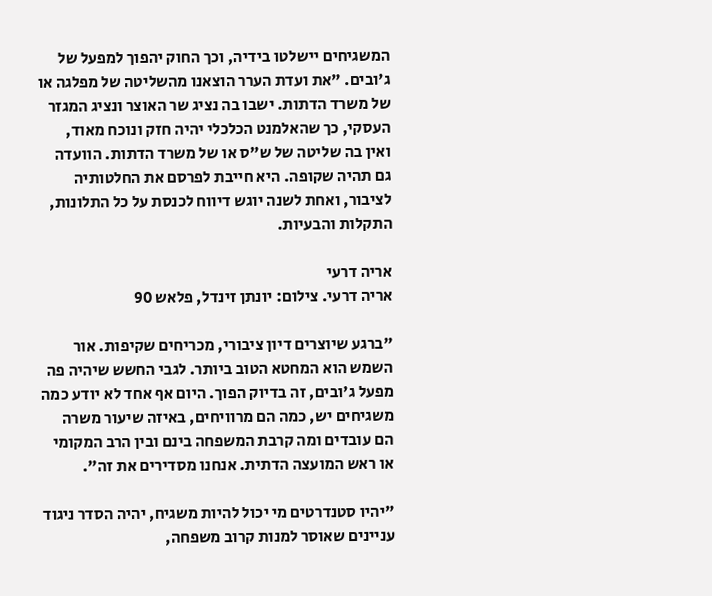המשגיחים יישלטו בידיה, וכך החוק יהפוך למפעל של ג'ובים. "את ועדת הערר הוצאנו מהשליטה של מפלגה או של משרד הדתות. ישבו בה נציג שר האוצר ונציג המגזר העסקי, כך שהאלמנט הכלכלי יהיה חזק ונוכח מאוד, ואין בה שליטה של ש"ס או של משרד הדתות. הוועדה גם תהיה שקופה. היא חייבת לפרסם את החלטותיה לציבור, ואחת לשנה יוגש דיווח לכנסת על כל התלונות, התקלות והבעיות.

אריה דרעי
אריה דרעי. צילום: יונתן זינדל, פלאש 90

"ברגע שיוצרים דיון ציבורי, מכריחים שקיפות. אור השמש הוא המחטא הטוב ביותר. לגבי החשש שיהיה פה מפעל ג'ובים, זה בדיוק הפוך. היום אף אחד לא יודע כמה משגיחים יש, כמה הם מרוויחים, באיזה שיעור משרה הם עובדים ומה קרבת המשפחה בינם ובין הרב המקומי או ראש המועצה הדתית. אנחנו מסדירים את זה".

"יהיו סטנדרטים מי יכול להיות משגיח, יהיה הסדר ניגוד עניינים שאוסר למנות קרוב משפחה,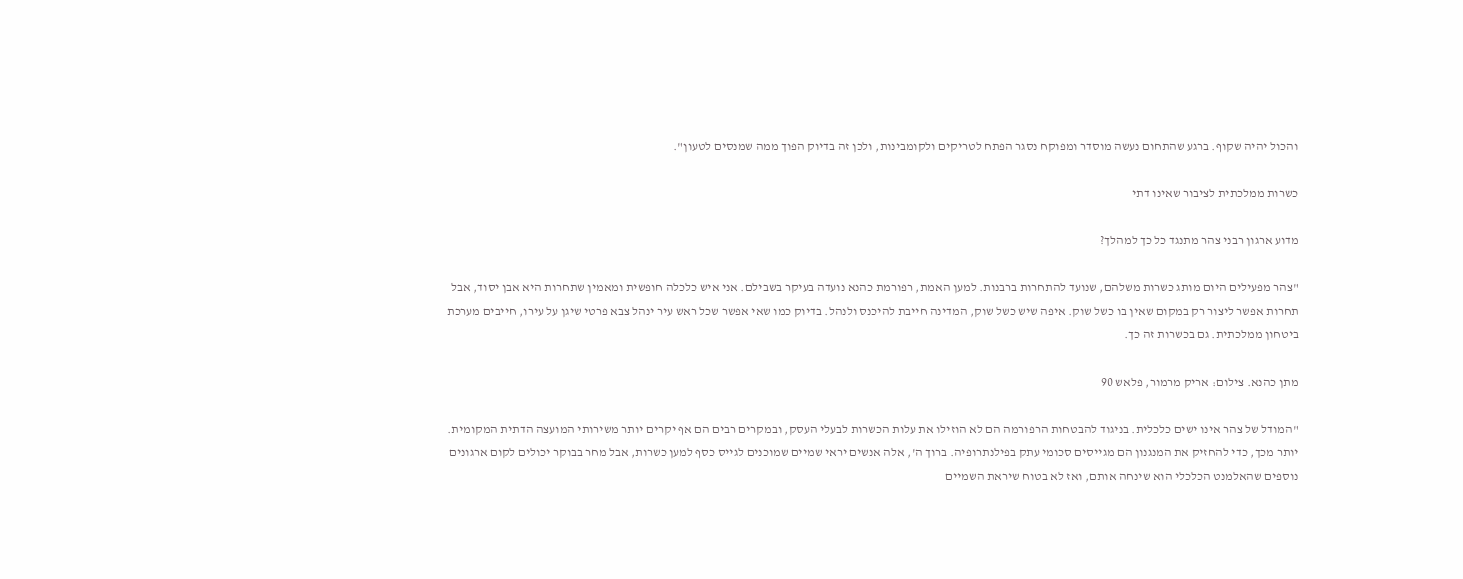והכול יהיה שקוף. ברגע שהתחום נעשה מוסדר ומפוקח נסגר הפתח לטריקים ולקומבינות, ולכן זה בדיוק הפוך ממה שמנסים לטעון".

כשרות ממלכתית לציבור שאינו דתי

מדוע ארגון רבני צהר מתנגד כל כך למהלך?

"צהר מפעילים היום מותג כשרות משלהם, שנועד להתחרות ברבנות. למען האמת, רפורמת כהנא נועדה בעיקר בשבילם. אני איש כלכלה חופשית ומאמין שתחרות היא אבן יסוד, אבל תחרות אפשר ליצור רק במקום שאין בו כשל שוק. איפה שיש כשל שוק, המדינה חייבת להיכנס ולנהל. בדיוק כמו שאי אפשר שכל ראש עיר ינהל צבא פרטי שיגן על עירו, חייבים מערכת ביטחון ממלכתית. גם בכשרות זה כך.

מתן כהנא. צילום: אריק מרמור, פלאש 90

"המודל של צהר אינו ישים כלכלית. בניגוד להבטחות הרפורמה הם לא הוזילו את עלות הכשרות לבעלי העסק, ובמקרים רבים הם אף יקרים יותר משירותי המועצה הדתית המקומית. יותר מכך, כדי להחזיק את המנגנון הם מגייסים סכומי עתק בפילנתרופיה. ברוך ה', אלה אנשים יראי שמיים שמוכנים לגייס כסף למען כשרות, אבל מחר בבוקר יכולים לקום ארגונים נוספים שהאלמנט הכלכלי הוא שינחה אותם, ואז לא בטוח שיראת השמיים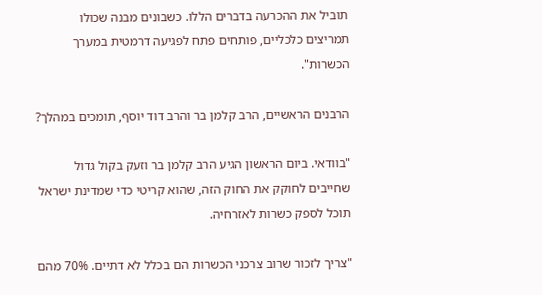תוביל את ההכרעה בדברים הללו. כשבונים מבנה שכולו תמריצים כלכליים, פותחים פתח לפגיעה דרמטית במערך הכשרות".

הרבנים הראשיים, הרב קלמן בר והרב דוד יוסף, תומכים במהלך?

"בוודאי. ביום הראשון הגיע הרב קלמן בר וזעק בקול גדול שחייבים לחוקק את החוק הזה, שהוא קריטי כדי שמדינת ישראל תוכל לספק כשרות לאזרחיה.

"צריך לזכור שרוב צרכני הכשרות הם בכלל לא דתיים. 70% מהם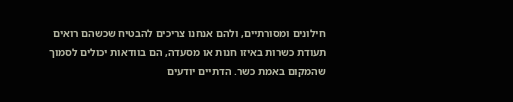חילונים ומסורתיים, ולהם אנחנו צריכים להבטיח שכשהם רואים תעודת כשרות באיזו חנות או מסעדה, הם בוודאות יכולים לסמוך שהמקום באמת כשר. הדתיים יודעים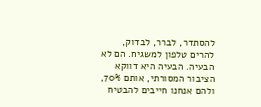להסתדר, לברר, לבדוק, להרים טלפון למשגיח. הם לא הבעיה. הבעיה היא דווקא הציבור המסורתי, אותם 70%, ולהם אנחנו חייבים להבטיח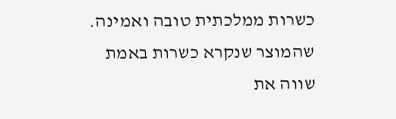כשרות ממלכתית טובה ואמינה. שהמוצר שנקרא כשרות באמת שווה את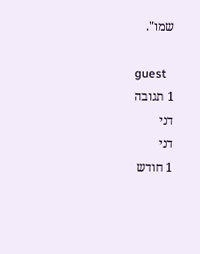שמו".

guest
1 תגובה
דני
דני
1 חודש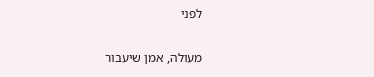לפני

מעולה, אמן שיעבור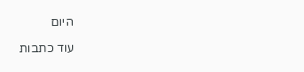היום

עוד כתבות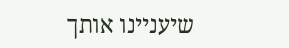שיעניינו אותך